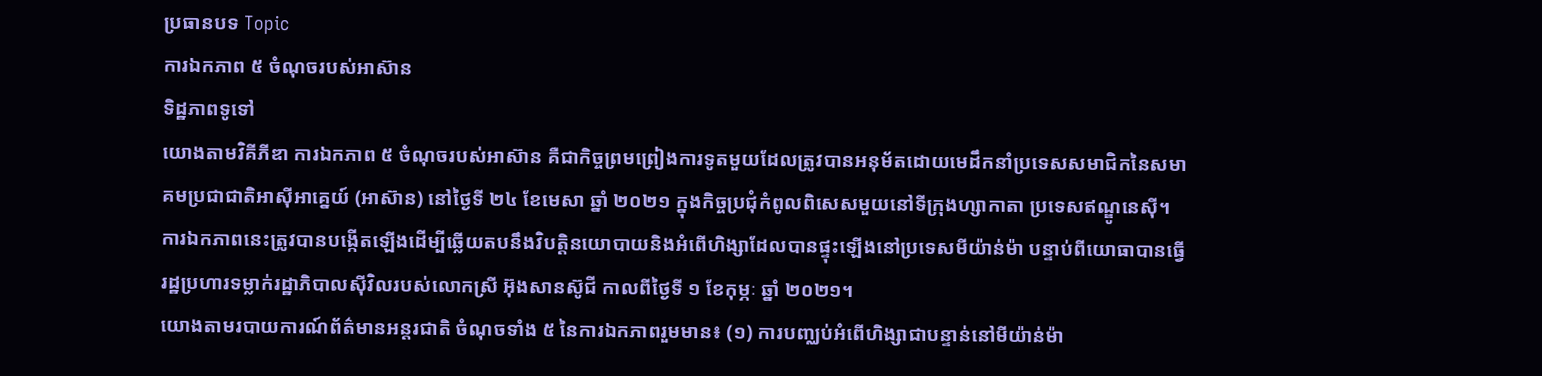ប្រធានបទ Topic
ការឯកភាព ៥ ចំណុចរបស់អាស៊ាន
ទិដ្ឋភាពទូទៅ
យោងតាមវិគីភីឌា ការឯកភាព ៥ ចំណុចរបស់អាស៊ាន គឺជាកិច្ចព្រមព្រៀងការទូតមួយដែលត្រូវបានអនុម័តដោយមេដឹកនាំប្រទេសសមាជិកនៃសមាគមប្រជាជាតិអាស៊ីអាគ្នេយ៍ (អាស៊ាន) នៅថ្ងៃទី ២៤ ខែមេសា ឆ្នាំ ២០២១ ក្នុងកិច្ចប្រជុំកំពូលពិសេសមួយនៅទីក្រុងហ្សាកាតា ប្រទេសឥណ្ឌូនេស៊ី។ ការឯកភាពនេះត្រូវបានបង្កើតឡើងដើម្បីឆ្លើយតបនឹងវិបត្តិនយោបាយនិងអំពើហិង្សាដែលបានផ្ទុះឡើងនៅប្រទេសមីយ៉ាន់ម៉ា បន្ទាប់ពីយោធាបានធ្វើរដ្ឋប្រហារទម្លាក់រដ្ឋាភិបាលស៊ីវិលរបស់លោកស្រី អ៊ុងសានស៊ូជី កាលពីថ្ងៃទី ១ ខែកុម្ភៈ ឆ្នាំ ២០២១។
យោងតាមរបាយការណ៍ព័ត៌មានអន្តរជាតិ ចំណុចទាំង ៥ នៃការឯកភាពរួមមាន៖ (១) ការបញ្ឈប់អំពើហិង្សាជាបន្ទាន់នៅមីយ៉ាន់ម៉ា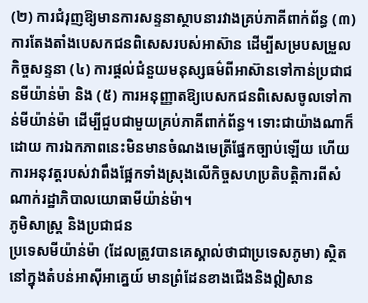(២) ការជំរុញឱ្យមានការសន្ទនាស្ថាបនារវាងគ្រប់ភាគីពាក់ព័ន្ធ (៣) ការតែងតាំងបេសកជនពិសេសរបស់អាស៊ាន ដើម្បីសម្របសម្រួលកិច្ចសន្ទនា (៤) ការផ្តល់ជំនួយមនុស្សធម៌ពីអាស៊ានទៅកាន់ប្រជាជនមីយ៉ាន់ម៉ា និង (៥) ការអនុញ្ញាតឱ្យបេសកជនពិសេសចូលទៅកាន់មីយ៉ាន់ម៉ា ដើម្បីជួបជាមួយគ្រប់ភាគីពាក់ព័ន្ធ។ ទោះជាយ៉ាងណាក៏ដោយ ការឯកភាពនេះមិនមានចំណងមេត្រីផ្នែកច្បាប់ឡើយ ហើយការអនុវត្តរបស់វាពឹងផ្អែកទាំងស្រុងលើកិច្ចសហប្រតិបត្តិការពីសំណាក់រដ្ឋាភិបាលយោធាមីយ៉ាន់ម៉ា។
ភូមិសាស្ត្រ និងប្រជាជន
ប្រទេសមីយ៉ាន់ម៉ា (ដែលត្រូវបានគេស្គាល់ថាជាប្រទេសភូមា) ស្ថិតនៅក្នុងតំបន់អាស៊ីអាគ្នេយ៍ មានព្រំដែនខាងជើងនិងឦសាន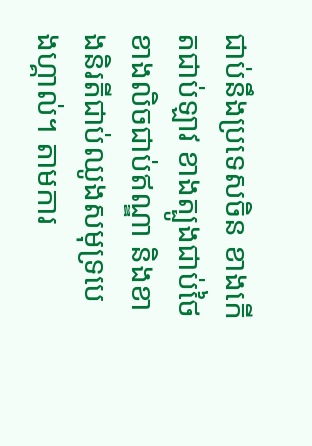ជាប់នឹងប្រទេសចិន ខាងកើតជាប់ឡាវ ខាងត្បូងជាប់ថៃ ខាងលិចជាប់ឥណ្ឌា និងខាងនិរតីជាប់ឈូងសមុទ្របេងហ្គាល់។ តាមការ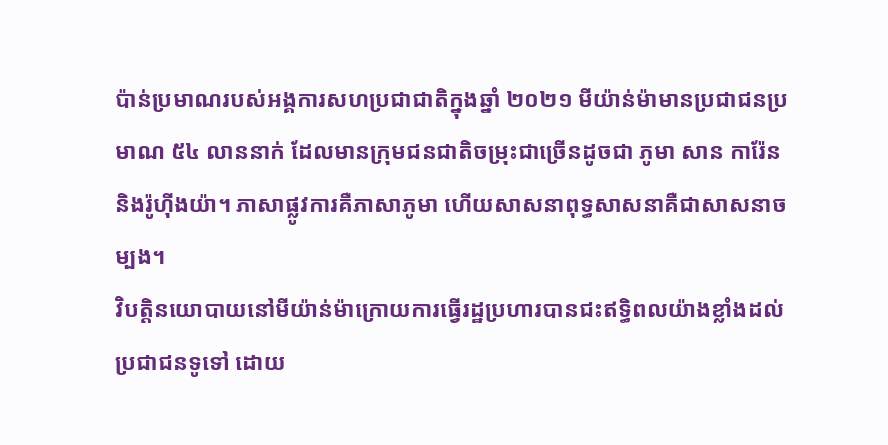ប៉ាន់ប្រមាណរបស់អង្គការសហប្រជាជាតិក្នុងឆ្នាំ ២០២១ មីយ៉ាន់ម៉ាមានប្រជាជនប្រមាណ ៥៤ លាននាក់ ដែលមានក្រុមជនជាតិចម្រុះជាច្រើនដូចជា ភូមា សាន ការ៉ែន និងរ៉ូហ៊ីងយ៉ា។ ភាសាផ្លូវការគឺភាសាភូមា ហើយសាសនាពុទ្ធសាសនាគឺជាសាសនាចម្បង។
វិបត្តិនយោបាយនៅមីយ៉ាន់ម៉ាក្រោយការធ្វើរដ្ឋប្រហារបានជះឥទ្ធិពលយ៉ាងខ្លាំងដល់ប្រជាជនទូទៅ ដោយ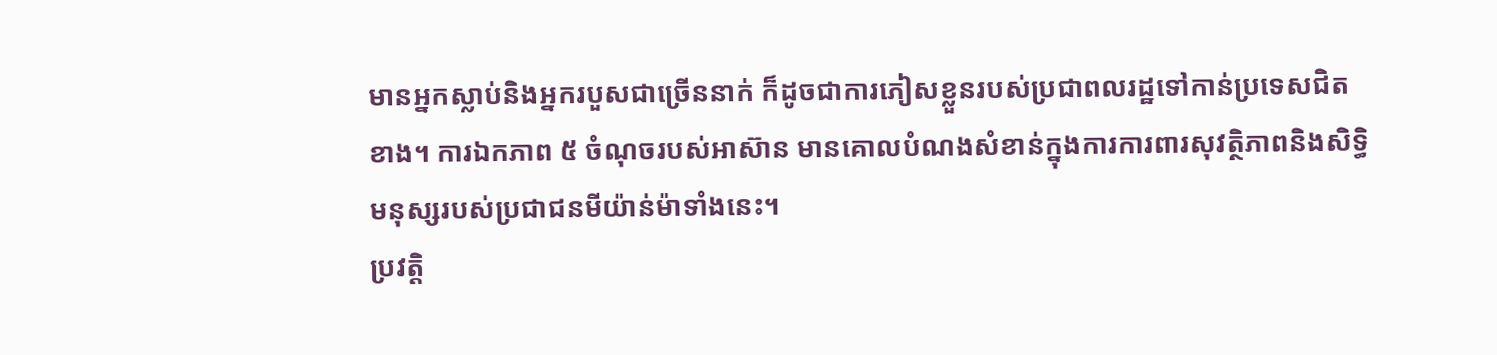មានអ្នកស្លាប់និងអ្នករបួសជាច្រើននាក់ ក៏ដូចជាការភៀសខ្លួនរបស់ប្រជាពលរដ្ឋទៅកាន់ប្រទេសជិតខាង។ ការឯកភាព ៥ ចំណុចរបស់អាស៊ាន មានគោលបំណងសំខាន់ក្នុងការការពារសុវត្ថិភាពនិងសិទ្ធិមនុស្សរបស់ប្រជាជនមីយ៉ាន់ម៉ាទាំងនេះ។
ប្រវត្តិ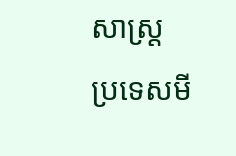សាស្ត្រ
ប្រទេសមី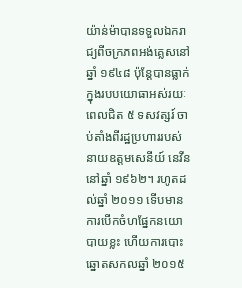យ៉ាន់ម៉ាបានទទួលឯករាជ្យពីចក្រភពអង់គ្លេសនៅឆ្នាំ ១៩៤៨ ប៉ុន្តែបានធ្លាក់ក្នុងរបបយោធាអស់រយៈពេលជិត ៥ ទសវត្សរ៍ ចាប់តាំងពីរដ្ឋប្រហាររបស់នាយឧត្តមសេនីយ៍ នេវីន នៅឆ្នាំ ១៩៦២។ រហូតដល់ឆ្នាំ ២០១១ ទើបមានការបើកចំហផ្នែកនយោបាយខ្លះ ហើយការបោះឆ្នោតសកលឆ្នាំ ២០១៥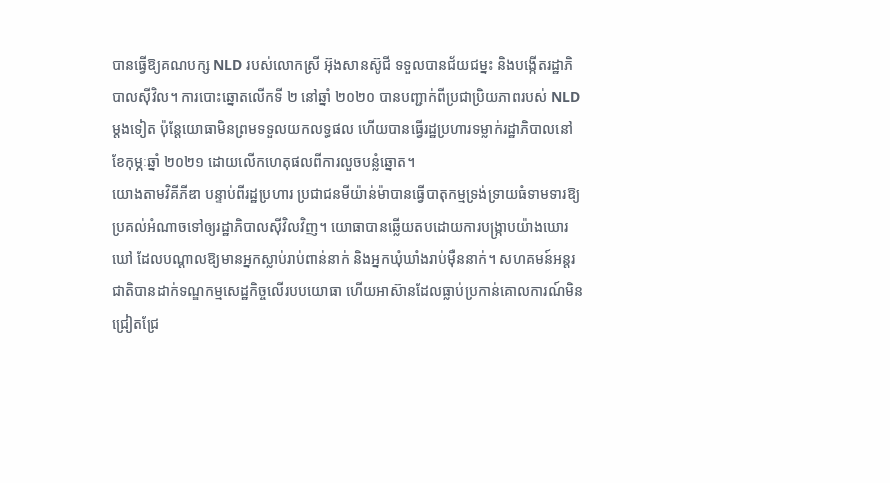បានធ្វើឱ្យគណបក្ស NLD របស់លោកស្រី អ៊ុងសានស៊ូជី ទទួលបានជ័យជម្នះ និងបង្កើតរដ្ឋាភិបាលស៊ីវិល។ ការបោះឆ្នោតលើកទី ២ នៅឆ្នាំ ២០២០ បានបញ្ជាក់ពីប្រជាប្រិយភាពរបស់ NLD ម្តងទៀត ប៉ុន្តែយោធាមិនព្រមទទួលយកលទ្ធផល ហើយបានធ្វើរដ្ឋប្រហារទម្លាក់រដ្ឋាភិបាលនៅខែកុម្ភៈឆ្នាំ ២០២១ ដោយលើកហេតុផលពីការលួចបន្លំឆ្នោត។
យោងតាមវិគីភីឌា បន្ទាប់ពីរដ្ឋប្រហារ ប្រជាជនមីយ៉ាន់ម៉ាបានធ្វើបាតុកម្មទ្រង់ទ្រាយធំទាមទារឱ្យប្រគល់អំណាចទៅឲ្យរដ្ឋាភិបាលស៊ីវិលវិញ។ យោធាបានឆ្លើយតបដោយការបង្ក្រាបយ៉ាងឃោរឃៅ ដែលបណ្តាលឱ្យមានអ្នកស្លាប់រាប់ពាន់នាក់ និងអ្នកឃុំឃាំងរាប់ម៉ឺននាក់។ សហគមន៍អន្តរជាតិបានដាក់ទណ្ឌកម្មសេដ្ឋកិច្ចលើរបបយោធា ហើយអាស៊ានដែលធ្លាប់ប្រកាន់គោលការណ៍មិនជ្រៀតជ្រែ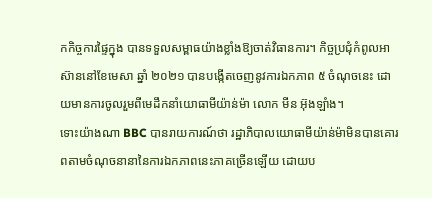កកិច្ចការផ្ទៃក្នុង បានទទួលសម្ពាធយ៉ាងខ្លាំងឱ្យចាត់វិធានការ។ កិច្ចប្រជុំកំពូលអាស៊ាននៅខែមេសា ឆ្នាំ ២០២១ បានបង្កើតចេញនូវការឯកភាព ៥ ចំណុចនេះ ដោយមានការចូលរួមពីមេដឹកនាំយោធាមីយ៉ាន់ម៉ា លោក មីន អ៊ុងឡាំង។
ទោះយ៉ាងណា BBC បានរាយការណ៍ថា រដ្ឋាភិបាលយោធាមីយ៉ាន់ម៉ាមិនបានគោរពតាមចំណុចនានានៃការឯកភាពនេះភាគច្រើនឡើយ ដោយប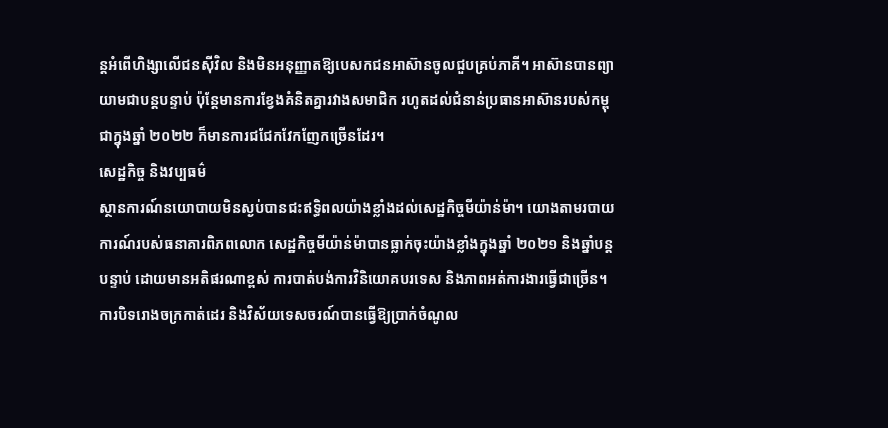ន្តអំពើហិង្សាលើជនស៊ីវិល និងមិនអនុញ្ញាតឱ្យបេសកជនអាស៊ានចូលជួបគ្រប់ភាគី។ អាស៊ានបានព្យាយាមជាបន្តបន្ទាប់ ប៉ុន្តែមានការខ្វែងគំនិតគ្នារវាងសមាជិក រហូតដល់ជំនាន់ប្រធានអាស៊ានរបស់កម្ពុជាក្នុងឆ្នាំ ២០២២ ក៏មានការជជែកវែកញែកច្រើនដែរ។
សេដ្ឋកិច្ច និងវប្បធម៌
ស្ថានការណ៍នយោបាយមិនស្ងប់បានជះឥទ្ធិពលយ៉ាងខ្លាំងដល់សេដ្ឋកិច្ចមីយ៉ាន់ម៉ា។ យោងតាមរបាយការណ៍របស់ធនាគារពិភពលោក សេដ្ឋកិច្ចមីយ៉ាន់ម៉ាបានធ្លាក់ចុះយ៉ាងខ្លាំងក្នុងឆ្នាំ ២០២១ និងឆ្នាំបន្តបន្ទាប់ ដោយមានអតិផរណាខ្ពស់ ការបាត់បង់ការវិនិយោគបរទេស និងភាពអត់ការងារធ្វើជាច្រើន។ ការបិទរោងចក្រកាត់ដេរ និងវិស័យទេសចរណ៍បានធ្វើឱ្យប្រាក់ចំណូល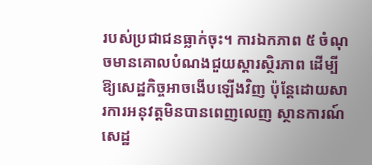របស់ប្រជាជនធ្លាក់ចុះ។ ការឯកភាព ៥ ចំណុចមានគោលបំណងជួយស្តារស្ថិរភាព ដើម្បីឱ្យសេដ្ឋកិច្ចអាចងើបឡើងវិញ ប៉ុន្តែដោយសារការអនុវត្តមិនបានពេញលេញ ស្ថានការណ៍សេដ្ឋ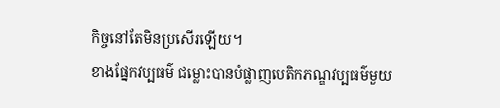កិច្ចនៅតែមិនប្រសើរឡើយ។
ខាងផ្នែកវប្បធម៌ ជម្លោះបានបំផ្លាញបេតិកភណ្ឌវប្បធម៌មួយ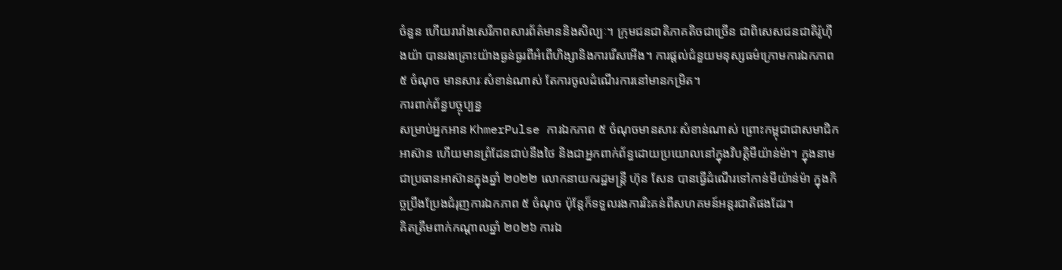ចំនួន ហើយរារាំងសេរីភាពសារព័ត៌មាននិងសិល្បៈ។ ក្រុមជនជាតិភាគតិចជាច្រើន ជាពិសេសជនជាតិរ៉ូហ៊ីងយ៉ា បានរងគ្រោះយ៉ាងធ្ងន់ធ្ងរពីអំពើហិង្សានិងការរើសអើង។ ការផ្តល់ជំនួយមនុស្សធម៌ក្រោមការឯកភាព ៥ ចំណុច មានសារៈសំខាន់ណាស់ តែការចូលដំណើរការនៅមានកម្រិត។
ការពាក់ព័ន្ធបច្ចុប្បន្ន
សម្រាប់អ្នកអាន KhmerPulse ការឯកភាព ៥ ចំណុចមានសារៈសំខាន់ណាស់ ព្រោះកម្ពុជាជាសមាជិកអាស៊ាន ហើយមានព្រំដែនជាប់នឹងថៃ និងជាអ្នកពាក់ព័ន្ធដោយប្រយោលនៅក្នុងវិបត្តិមីយ៉ាន់ម៉ា។ ក្នុងនាមជាប្រធានអាស៊ានក្នុងឆ្នាំ ២០២២ លោកនាយករដ្ឋមន្ត្រី ហ៊ុន សែន បានធ្វើដំណើរទៅកាន់មីយ៉ាន់ម៉ា ក្នុងកិច្ចប្រឹងប្រែងជំរុញការឯកភាព ៥ ចំណុច ប៉ុន្តែក៏ទទួលរងការរិះគន់ពីសហគមន៍អន្តរជាតិផងដែរ។
គិតត្រឹមពាក់កណ្តាលឆ្នាំ ២០២៦ ការឯ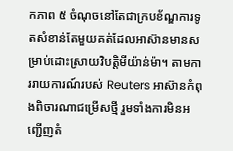កភាព ៥ ចំណុចនៅតែជាក្របខ័ណ្ឌការទូតសំខាន់តែមួយគត់ដែលអាស៊ានមានសម្រាប់ដោះស្រាយវិបត្តិមីយ៉ាន់ម៉ា។ តាមការរាយការណ៍របស់ Reuters អាស៊ានកំពុងពិចារណាជម្រើសថ្មី រួមទាំងការមិនអញ្ជើញតំ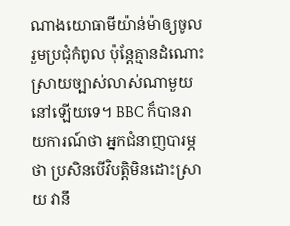ណាងយោធាមីយ៉ាន់ម៉ាឲ្យចូលរួមប្រជុំកំពូល ប៉ុន្តែគ្មានដំណោះស្រាយច្បាស់លាស់ណាមួយនៅឡើយទេ។ BBC ក៏បានរាយការណ៍ថា អ្នកជំនាញបារម្ភថា ប្រសិនបើវិបត្តិមិនដោះស្រាយ វានឹ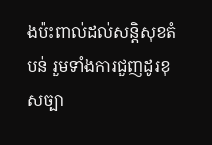ងប៉ះពាល់ដល់សន្តិសុខតំបន់ រួមទាំងការជួញដូរខុសច្បា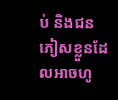ប់ និងជនភៀសខ្លួនដែលអាចហូ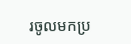រចូលមកប្រ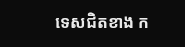ទេសជិតខាង ក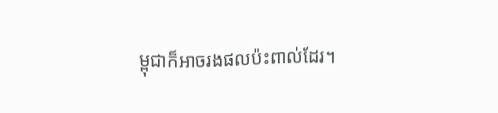ម្ពុជាក៏អាចរងផលប៉ះពាល់ដែរ។